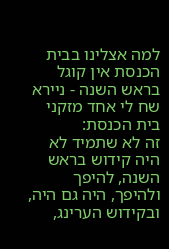למה אצלינו בבית הכנסת אין קוגל בראש השנה - ניירא
שח לי אחד מזקני בית הכנסת:
זה לא שתמיד לא היה קידוש בראש השנה, להיפך ולהיפך, היה גם היה, ובקידוש הערינג,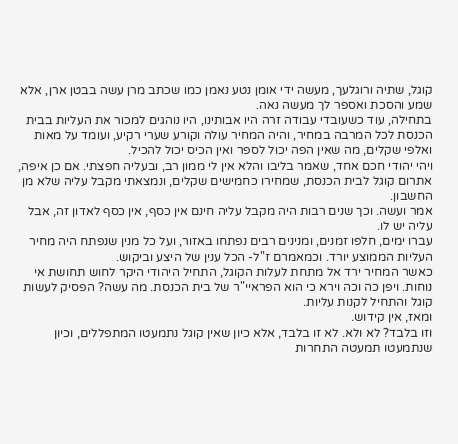קוגל, שתיה ורוגלעך, מעשה ידי אומן נטע נאמן כמו שכתב מרן עשה בבטן ארן, אלא שמע והסכת ואספר לך מעשה נאה.
בתחילה, עוד כשעובדי עבודה זרה היו אבותינו, היו נוהגים למכור את העליות בבית הכנסת לכל המרבה במחיר, והיה המחיר עולה וקורע שערי רקיע, ועומד על מאות ואלפי שקלים, מה שאין הפה יכול לספר ואין הכיס יכול להכיל.
ויהי יהודי חכם אחד, שאמר בליבו והלא אין לי ממון רב, ובעליה חפצתי. אם כן איפה, אתרום קוגל לבית הכנסת, שמחירו כחמישים שקלים, ונמצאתי מקבל עליה שלא מן החשבון.
אמר ועשה. וכך שנים רבות היה מקבל עליה חינם אין כסף, אין כסף לאדון זה, אבל עליה יש לו.
עברו ימים, חלפו זמנים, ומנינים רבים נפתחו באזור, ועל כל מנין שנפתח היה מחיר העליות הממוצע יורד. וכמאמרם ז"ל- הכל ענין של היצע וביקוש.
כאשר המחיר ירד אל מתחת לעלות הקוגל, התחיל היהודי היקר לחוש תחושת אי נוחות. ויפן כה וכה וירא כי הוא הפראיי"ר של בית הכנסת. מה עשה? הפסיק לעשות קוגל והתחיל לקנות עליות.
ומאז, אין קידוש.
וזו בלבד? לא ולא. לא זו בלבד, אלא כיון שאין קוגל נתמעטו המתפללים, וכיון שנתמעטו תמעטה התחרות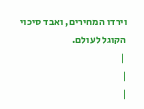וירדו המחירים, ואבד סיכוי הקוגל לעולם.
 |
|
|